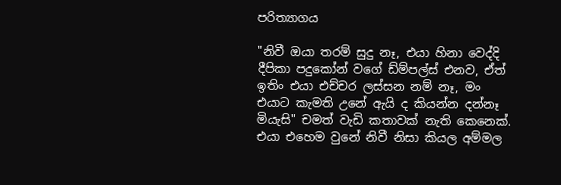පරිත්‍යාගය

"නිවී ඔයා තරම් සුදු නෑ, එයා හිනා වෙද්දි දීපිකා පදුකෝන් වගේ ඩ්ම්පල්ස් එනව, ඒත් ඉතිං එයා එච්චර ලස්සන නම් නෑ, මං එයාට කැමති උනේ ඇයි ද කියන්න දන්නෑ මියැසි" චමත් වැඩි කතාවක් නැති කෙනෙක්. එයා එහෙම වුනේ නිවී නිසා කියල අම්මල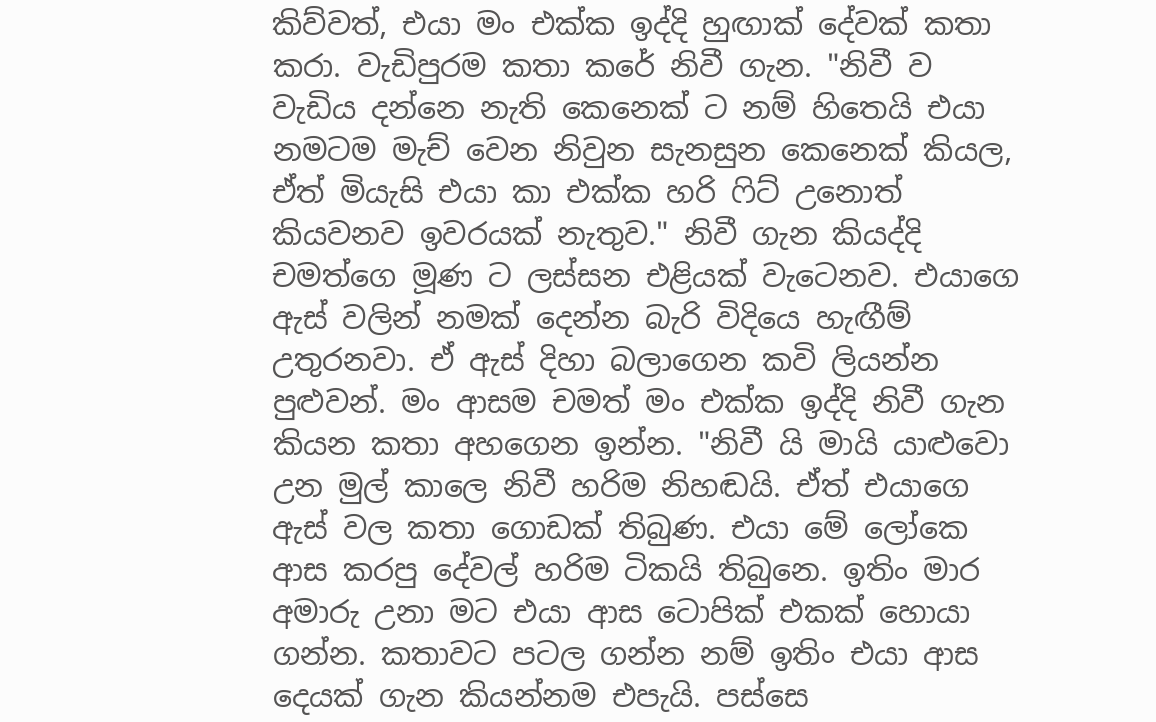කිව්වත්, එයා මං එක්ක ඉද්දි හුඟාක් දේවක් කතා කරා. වැඩිපුරම කතා කරේ නිවී ගැන. "නිවී ව වැඩිය දන්නෙ නැති කෙනෙක් ට නම් හිතෙයි එයා නමටම මැච් වෙන නිවුන සැනසුන කෙනෙක් කියල, ඒත් මියැසි එයා කා එක්ක හරි ෆිට් උනොත් කියවනව ඉවරයක් නැතුව." නිවී ගැන කියද්දි චමත්ගෙ මූණ ට ලස්සන එළියක් වැටෙනව. එයාගෙ ඇස් වලින් නමක් දෙන්න බැරි විදියෙ හැඟීම් උතුරනවා. ඒ ඇස් දිහා බලාගෙන කවි ලියන්න පුළුවන්. මං ආසම චමත් මං එක්ක ඉද්දි නිවී ගැන කියන කතා අහගෙන ඉන්න. "නිවී යි මායි යාළුවො උන මුල් කාලෙ නිවී හරිම නිහඬයි. ඒත් එයාගෙ ඇස් වල කතා ගොඩක් තිබුණ. එයා මේ ලෝකෙ ආස කරපු දේවල් හරිම ටිකයි තිබුනෙ. ඉතිං මාර අමාරු උනා මට එයා ආස ටොපික් එකක් හොයා ගන්න. කතාවට පටල ගන්න නම් ඉතිං එයා ආස දෙයක් ගැන කියන්නම එපැයි. පස්සෙ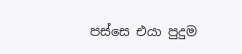පස්සෙ එයා පුදුම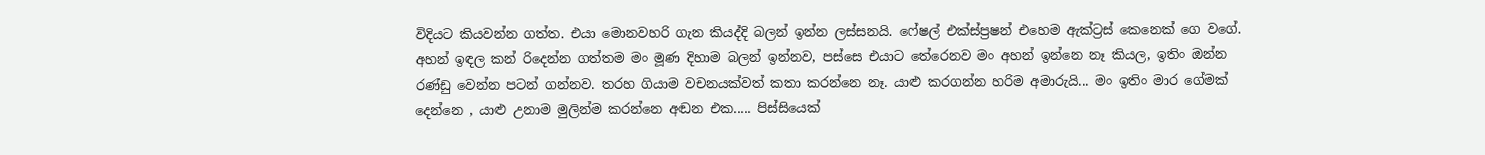විදියට කියවන්න ගත්ත. එයා මොනවහරි ගැන කියද්දි බලන් ඉන්න ලස්සනයි. ෆේෂල් එක්ස්ප්‍රෂන් එහෙම ඇක්ට්‍රස් කෙනෙක් ගෙ වගේ. අහන් ඉඳල කන් රිදෙන්න ගත්තම මං මූණ දිහාම බලන් ඉන්නව, පස්සෙ එයාට තේරෙනව මං අහන් ඉන්නෙ නෑ කියල, ඉතිං ඔන්න රණ්ඩු වෙන්න පටන් ගන්නව. තරහ ගියාම වචනයක්වත් කතා කරන්නෙ නෑ. යාළු කරගන්න හරිම අමාරුයි... මං ඉතිං මාර ගේමක් දෙන්නෙ , යාළු උනාම මුලින්ම කරන්නෙ අඬන එක..... පිස්සියෙක්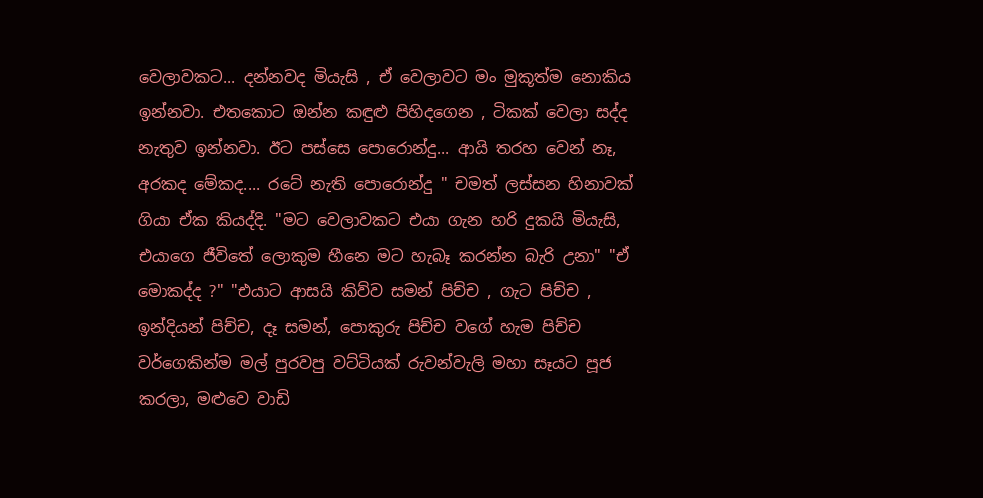වෙලාවකට... දන්නවද මියැසි , ඒ වෙලාවට මං මුකූත්ම නොකිය ඉන්නවා. එතකොට ඔන්න කඳුළු පිහිදගෙන , ටිකක් වෙලා සද්ද නැතුව ඉන්නවා. ඊට පස්සෙ පොරොන්දු... ආයි තරහ වෙන් නෑ, අරකද මේකද.... රටේ නැති පොරොන්දු " චමත් ලස්සන හිනාවක් ගියා ඒක කියද්දි. "මට වෙලාවකට එයා ගැන හරි දුකයි මියැසි, එයාගෙ ජීවිතේ ලොකුම හීනෙ මට හැබෑ කරන්න බැරි උනා" "ඒ මොකද්ද ?" "එයාට ආසයි කිව්ව සමන් පිච්ච , ගැට පිච්ච , ඉන්දියන් පිච්ච, දෑ සමන්, පොකුරු පිච්ච වගේ හැම පිච්ච වර්ගෙකින්ම මල් පුරවපු වට්ටියක් රුවන්වැලි මහා සෑයට පූජ කරලා, මළුවෙ වාඩි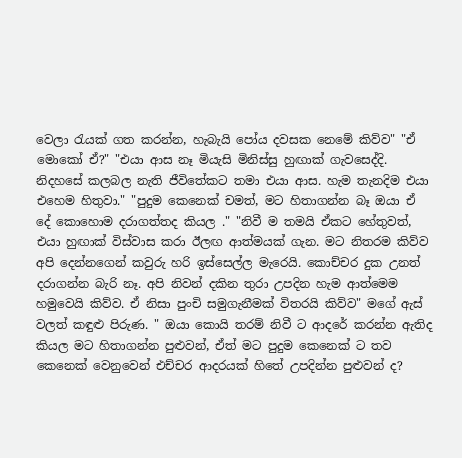වෙලා රැයක් ගත කරන්න, හැබැයි පෝය දවසක නෙමේ කිව්ව" "ඒ මොකෝ ඒ?" "එයා ආස නෑ මියැසි මිනිස්සු හුඟාක් ගැවසෙද්දි. නිදහසේ කලබල නැති ජීවිතේකට තමා එයා ආස. හැම තැනදිම එයා එහෙම හිතුවා." "පුදුම කෙනෙක් චමත්, මට හිතාගන්න බෑ ඔයා ඒ දේ කොහොම දරාගත්තද කියල ." "නිවී ම තමයි ඒකට හේතුවත්, එයා හුඟාක් විස්වාස කරා ඊලඟ ආත්මයක් ගැන. මට නිතරම කිව්ව අපි දෙන්නගෙන් කවුරු හරි ඉස්සෙල්ල මැරෙයි. කොච්චර දුක උනත් දරාගන්න බැරි නෑ. අපි නිවන් දකින තුරා උපදින හැම ආත්මෙම හමුවෙයි කිව්ව. ඒ නිසා පුංචි සමුගැනීමක් විතරයි කිව්ව" මගේ ඇස් වලත් කඳුළු පිරුණ. " ඔයා කොයි තරම් නිවී ට ආදරේ කරන්න ඇතිද කියල මට හිතාගන්න පුළුවන්, ඒත් මට පුදුම කෙනෙක් ට තව කෙනෙක් වෙනුවෙන් එච්චර ආදරයක් හිතේ උපදින්න පුළුවන් ද?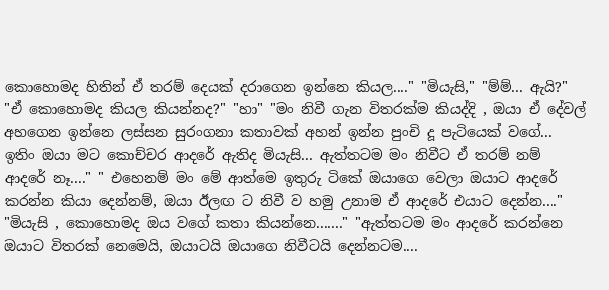කොහොමද හිතින් ඒ තරම් දෙයක් දරාගෙන ඉන්නෙ කියල...." "මියැසි," "ම්ම්... ඇයි?" "ඒ කොහොමද කියල කියන්නද?" "හා" "මං නිවී ගැන විතරක්ම කියද්දි , ඔයා ඒ දේවල් අහගෙන ඉන්නෙ ලස්සන සුරංගනා කතාවක් අහන් ඉන්න පුංචි දූ පැටියෙක් වගේ... ඉතිං ඔයා මට කොච්චර ආදරේ ඇතිද මියැසි... ඇත්තටම මං නිවීට ඒ තරම් නම් ආදරේ නෑ...." " එහෙනම් මං මේ ආත්මෙ ඉතුරු ටිකේ ඔයාගෙ වෙලා ඔයාට ආදරේ කරන්න කියා දෙන්නම්, ඔයා ඊලඟ ට නිවී ව හමු උනාම ඒ ආදරේ එයාට දෙන්න...." "මියැසි , කොහොමද ඔය වගේ කතා කියන්නෙ......." "ඇත්තටම මං ආදරේ කරන්නෙ ඔයාට විතරක් නෙමෙයි, ඔයාටයි ඔයාගෙ නිවීටයි දෙන්නටම....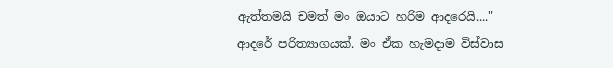ඇත්තමයි චමත් මං ඔයාට හරිම ආදරෙයි...." ආදරේ පරිත්‍යාගයක්. මං ඒක හැමදාම විස්වාස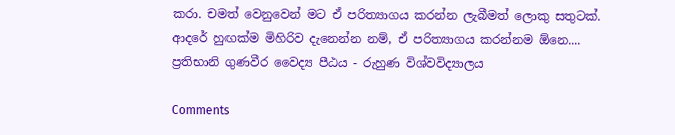කරා. චමත් වෙනුවෙන් මට ඒ පරිත්‍යාගය කරන්න ලැබීමත් ලොකු සතුටක්. ආදරේ හුඟක්ම මිහිරිව දැනෙන්න නම්, ඒ පරිත්‍යාගය කරන්නම ඕනෙ.... ප්‍රතිභානි ගුණවීර වෛද්‍ය පීඨය - රුහුණ විශ්වවිද්‍යාලය

Comments